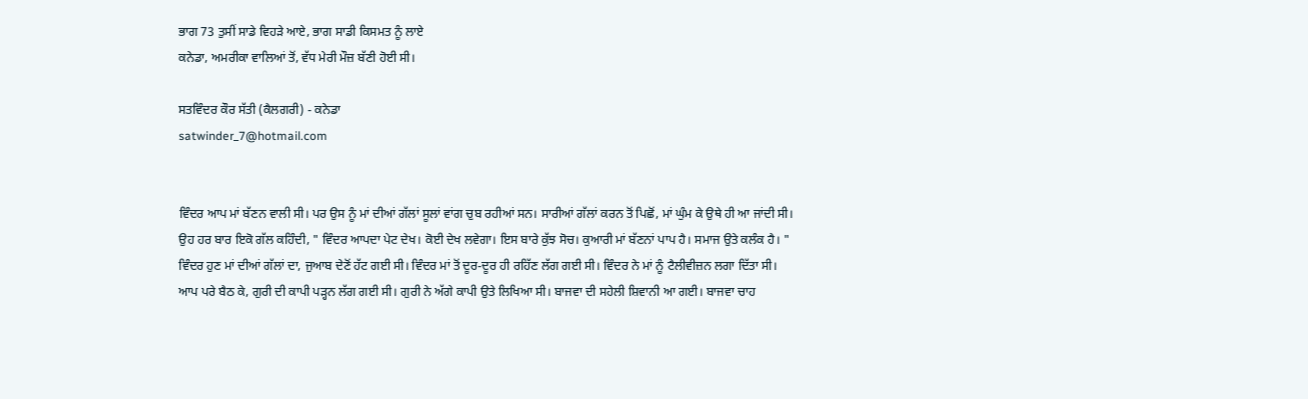ਭਾਗ 73 ਤੁਸੀਂ ਸਾਡੇ ਵਿਹੜੇ ਆਏ, ਭਾਗ ਸਾਡੀ ਕਿਸਮਤ ਨੂੰ ਲਾਏ
ਕਨੇਡਾ, ਅਮਰੀਕਾ ਵਾਲਿਆਂ ਤੋਂ, ਵੱਧ ਮੇਰੀ ਮੌਜ਼ ਬੱਣੀ ਹੋਈ ਸੀ।

ਸਤਵਿੰਦਰ ਕੌਰ ਸੱਤੀ (ਕੈਲਗਰੀ) - ਕਨੇਡਾ
satwinder_7@hotmail.com


ਵਿੰਦਰ ਆਪ ਮਾਂ ਬੱਣਨ ਵਾਲੀ ਸੀ। ਪਰ ਉਸ ਨੂੰ ਮਾਂ ਦੀਆਂ ਗੱਲਾਂ ਸੂਲਾਂ ਵਾਂਗ ਚੁਬ ਰਹੀਆਂ ਸਨ। ਸਾਰੀਆਂ ਗੱਲਾਂ ਕਰਨ ਤੋਂ ਪਿਛੋਂ, ਮਾਂ ਘੁੰਮ ਕੇ ਉਥੇ ਹੀ ਆ ਜਾਂਦੀ ਸੀ। ਉਹ ਹਰ ਬਾਰ ਇਕੋ ਗੱਲ ਕਹਿੰਦੀ, " ਵਿੰਦਰ ਆਪਦਾ ਪੇਟ ਦੇਖ। ਕੋਈ ਦੇਖ ਲਵੇਗਾ। ਇਸ ਬਾਰੇ ਕੁੱਝ ਸੋਚ। ਕੁਆਰੀ ਮਾਂ ਬੱਣਨਾਂ ਪਾਪ ਹੈ। ਸਮਾਜ ਉਤੇ ਕਲੰਕ ਹੈ। " ਵਿੰਦਰ ਹੁਣ ਮਾਂ ਦੀਆਂ ਗੱਲਾਂ ਦਾ, ਜੁਆਬ ਦੇਣੋਂ ਹੱਟ ਗਈ ਸੀ। ਵਿੰਦਰ ਮਾਂ ਤੋਂ ਦੂਰ-ਦੂਰ ਹੀ ਰਹਿੱਣ ਲੱਗ ਗਈ ਸੀ। ਵਿੰਦਰ ਨੇ ਮਾਂ ਨੂੰ ਟੈਲੀਵੀਜ਼ਨ ਲਗਾ ਦਿੱਤਾ ਸੀ। ਆਪ ਪਰੇ ਬੈਠ ਕੇ, ਗੁਰੀ ਦੀ ਕਾਪੀ ਪੜ੍ਹਨ ਲੱਗ ਗਈ ਸੀ। ਗੁਰੀ ਨੇ ਅੱਗੇ ਕਾਪੀ ਉਤੇ ਲਿਖਿਆ ਸੀ। ਬਾਜਵਾ ਦੀ ਸਹੇਲੀ ਸ਼ਿਵਾਨੀ ਆ ਗਈ। ਬਾਜਵਾ ਚਾਹ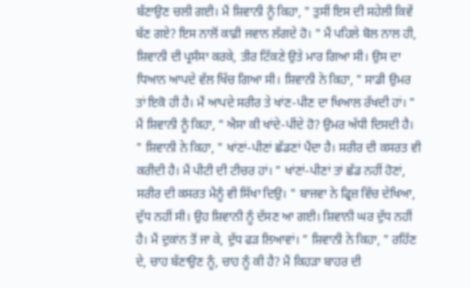ਬੱਣਾਉਣ ਚਲੀ ਗਈ। ਮੈਂ ਸ਼ਿਵਾਨੀ ਨੂੰ ਕਿਹਾ, " ਤੁਸੀਂ ਇਸ ਦੀ ਸਹੇਲੀ ਕਿਵੇਂ ਬੱਣ ਗਏ? ਇਸ ਨਾਲੋਂ ਕਾਫ਼ੀ ਜਵਾਨ ਲੱਗਦੇ ਹੋ। " ਮੈਂ ਪਹਿਲੇ ਬੋਲ ਨਾਲ ਹੀ, ਸ਼ਿਵਾਨੀ ਦੀ ਪ੍ਰਸੰਸਾ ਕਰਕੇ, ਤੀਰ ਟਿੱਕਣੇ ਉਤੇ ਮਾਰ ਗਿਆ ਸੀ। ਉਸ ਦਾ ਧਿਆਨ ਆਪਦੇ ਵੱਲ ਖਿੱਚ ਗਿਆ ਸੀ। ਸ਼ਿਵਾਨੀ ਨੇ ਕਿਹਾ, " ਸਾਡੀ ਉਮਰ ਤਾਂ ਇਕੋ ਹੀ ਹੈ। ਮੈਂ ਆਪਦੇ ਸਰੀਰ ਤੇ ਖਾਂਣ-ਪੀਣ ਦਾ ਖਿਆਲ ਰੱਖਦੀ ਹਾਂ। " ਮੈਂ ਸ਼ਿਵਾਨੀ ਨੂੰ ਕਿਹਾ, " ਐਸਾ ਕੀ ਖਾਂਦੇ-ਪੀਂਦੇ ਹੋ? ਉਮਰ ਅੱਧੀ ਦਿਸਦੀ ਹੈ। " ਸ਼ਿਵਾਨੀ ਨੇ ਕਿਹਾ, " ਖਾਂਣਾਂ-ਪੀਣਾਂ ਛੱਡਣਾਂ ਪੈਂਦਾ ਹੈ। ਸਰੀਰ ਦੀ ਕਸਰਤ ਵੀ ਕਰੀਦੀ ਹੈ। ਮੈਂ ਪੀਟੀ ਦੀ ਟੀਚਰ ਹਾਂ। " ਖਾਂਣਾਂ-ਪੀਣਾਂ ਤਾਂ ਛੱਡ ਨਹੀਂ ਹੋਣਾਂ, ਸਰੀਰ ਦੀ ਕਸਰਤ ਮੈਨੂੰ ਵੀ ਸਿੱਖਾ ਦਿਉ। " ਬਾਜਵਾ ਨੇ ਫ੍ਰਿਜ਼ ਵਿੱਚ ਦੇਖਿਆ, ਦੁੱਧ ਨਹੀਂ ਸੀ। ਉਹ ਸ਼ਿਵਾਨੀ ਨੂੰ ਦੱਸਣ ਆ ਗਈ। ਸ਼ਿਵਾਨੀ ਘਰ ਦੁੱਧ ਨਹੀਂ ਹੈ। ਮੈਂ ਦੁਕਾਂਨ ਤੋਂ ਜਾ ਕੇ, ਦੁੱਧ ਫੜ ਲਿਆਵਾਂ। " ਸ਼ਿਵਾਨੀ ਨੇ ਕਿਹਾ, " ਰਹਿੱਣ ਦੇ, ਚਾਹ ਬੱਣਾਉਣ ਨੂੰ, ਚਾਹ ਨੂੰ ਕੀ ਹੈ? ਮੈਂ ਕਿਹੜਾ ਬਾਹਰ ਦੀ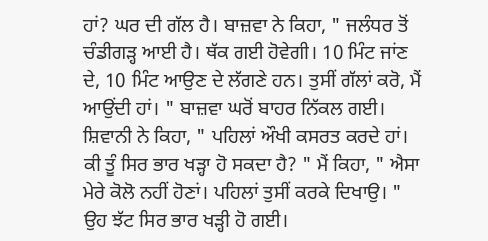ਹਾਂ? ਘਰ ਦੀ ਗੱਲ ਹੈ। ਬਾਜ਼ਵਾ ਨੇ ਕਿਹਾ, " ਜਲੰਧਰ ਤੋਂ ਚੰਡੀਗੜ੍ਹ ਆਈ ਹੈ। ਥੱਕ ਗਈ ਹੋਵੇਗੀ। 10 ਮਿੰਟ ਜਾਂਣ ਦੇ, 10 ਮਿੰਟ ਆਉਣ ਦੇ ਲੱਗਣੇ ਹਨ। ਤੁਸੀਂ ਗੱਲਾਂ ਕਰੋ, ਮੈਂ ਆਉਂਦੀ ਹਾਂ। " ਬਾਜ਼ਵਾ ਘਰੋਂ ਬਾਹਰ ਨਿੱਕਲ ਗਈ। ਸ਼ਿਵਾਨੀ ਨੇ ਕਿਹਾ, " ਪਹਿਲਾਂ ਔਖੀ ਕਸਰਤ ਕਰਦੇ ਹਾਂ। ਕੀ ਤੂੰ ਸਿਰ ਭਾਰ ਖੜ੍ਹਾ ਹੋ ਸਕਦਾ ਹੈ? " ਮੈਂ ਕਿਹਾ, " ਐਸਾ ਮੇਰੇ ਕੋਲੋ ਨਹੀਂ ਹੋਣਾਂ। ਪਹਿਲਾਂ ਤੁਸੀਂ ਕਰਕੇ ਦਿਖਾਉ। " ਉਹ ਝੱਟ ਸਿਰ ਭਾਰ ਖੜ੍ਹੀ ਹੋ ਗਈ।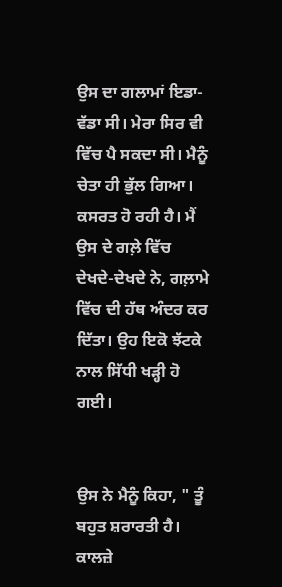ਉਸ ਦਾ ਗਲਾਮਾਂ ਇਡਾ-ਵੱਡਾ ਸੀ। ਮੇਰਾ ਸਿਰ ਵੀ ਵਿੱਚ ਪੈ ਸਕਦਾ ਸੀ। ਮੈਨੂੰ ਚੇਤਾ ਹੀ ਭੁੱਲ ਗਿਆ। ਕਸਰਤ ਹੋ ਰਹੀ ਹੈ। ਮੈਂ ਉਸ ਦੇ ਗਲ਼ੇ ਵਿੱਚ ਦੇਖਦੇ-ਦੇਖਦੇ ਨੇ, ਗਲ਼ਾਮੇ ਵਿੱਚ ਦੀ ਹੱਥ ਅੰਦਰ ਕਰ ਦਿੱਤਾ। ਉਹ ਇਕੋ ਝੱਟਕੇ ਨਾਲ ਸਿੱਧੀ ਖੜ੍ਹੀ ਹੋ ਗਈ।


ਉਸ ਨੇ ਮੈਨੂੰ ਕਿਹਾ, " ਤੂੰ ਬਹੁਤ ਸ਼ਰਾਰਤੀ ਹੈ। ਕਾਲਜ਼ੇ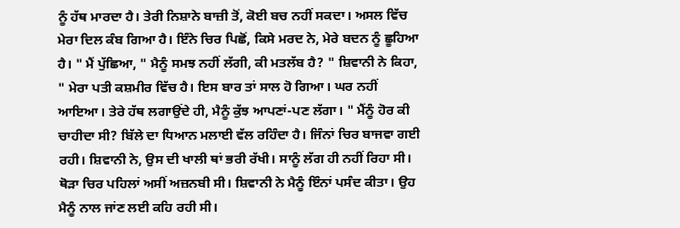ਨੂੰ ਹੱਥ ਮਾਰਦਾ ਹੈ। ਤੇਰੀ ਨਿਸ਼ਾਨੇ ਬਾਜ਼ੀ ਤੋਂ, ਕੋਈ ਬਚ ਨਹੀਂ ਸਕਦਾ। ਅਸਲ ਵਿੱਚ ਮੇਰਾ ਦਿਲ ਕੰਬ ਗਿਆ ਹੈ। ਇੰਨੇ ਚਿਰ ਪਿਛੋਂ, ਕਿਸੇ ਮਰਦ ਨੇ, ਮੇਰੇ ਬਦਨ ਨੂੰ ਛੂਹਿਆ ਹੈ। " ਮੈਂ ਪੁੱਛਿਆ, " ਮੈਨੂੰ ਸਮਝ ਨਹੀਂ ਲੱਗੀ, ਕੀ ਮਤਲੱਬ ਹੈ? " ਸ਼ਿਵਾਨੀ ਨੇ ਕਿਹਾ, " ਮੇਰਾ ਪਤੀ ਕਸ਼ਮੀਰ ਵਿੱਚ ਹੈ। ਇਸ ਬਾਰ ਤਾਂ ਸਾਲ ਹੋ ਗਿਆ। ਘਰ ਨਹੀਂ ਆਇਆ। ਤੇਰੇ ਹੱਥ ਲਗਾਉਂਦੇ ਹੀ, ਮੈਨੂੰ ਕੁੱਝ ਆਪਣਾਂ-ਪਣ ਲੱਗਾ। " ਮੈਂਨੂੰ ਹੋਰ ਕੀ ਚਾਹੀਦਾ ਸੀ? ਬਿੱਲੇ ਦਾ ਧਿਆਨ ਮਲਾਈ ਵੱਲ ਰਹਿੰਦਾ ਹੈ। ਜਿੰਨਾਂ ਚਿਰ ਬਾਜਵਾ ਗਈ ਰਹੀ। ਸ਼ਿਵਾਨੀ ਨੇ, ਉਸ ਦੀ ਖਾਲੀ ਥਾਂ ਭਰੀ ਰੱਖੀ। ਸਾਨੂੰ ਲੱਗ ਹੀ ਨਹੀਂ ਰਿਹਾ ਸੀ। ਥੋੜਾ ਚਿਰ ਪਹਿਲਾਂ ਅਸੀਂ ਅਜ਼ਨਬੀ ਸੀ। ਸ਼ਿਵਾਨੀ ਨੇ ਮੈਨੂੰ ਇੰਨਾਂ ਪਸੰਦ ਕੀਤਾ। ਉਹ ਮੈਨੂੰ ਨਾਲ ਜਾਂਣ ਲਈ ਕਹਿ ਰਹੀ ਸੀ।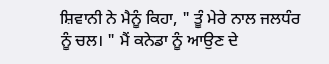ਸ਼ਿਵਾਨੀ ਨੇ ਮੈਨੂੰ ਕਿਹਾ, " ਤੂੰ ਮੇਰੇ ਨਾਲ ਜਲਧੰਰ ਨੂੰ ਚਲ। " ਮੈਂ ਕਨੇਡਾ ਨੂੰ ਆਉਣ ਦੇ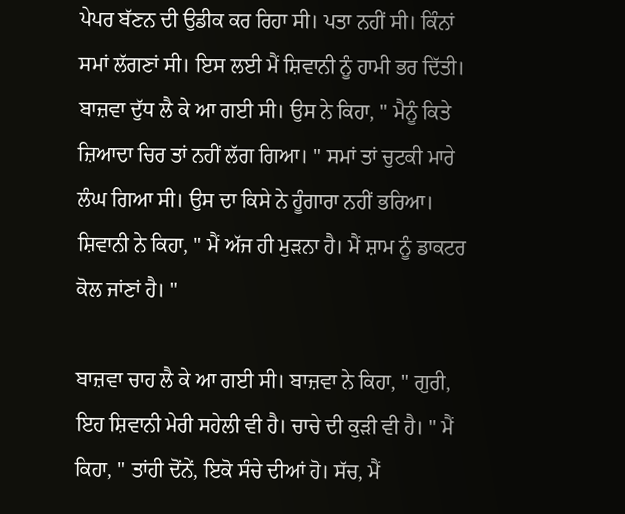ਪੇਪਰ ਬੱਣਨ ਦੀ ਉਡੀਕ ਕਰ ਰਿਹਾ ਸੀ। ਪਤਾ ਨਹੀਂ ਸੀ। ਕਿੰਨਾਂ ਸਮਾਂ ਲੱਗਣਾਂ ਸੀ। ਇਸ ਲਈ ਮੈਂ ਸ਼ਿਵਾਨੀ ਨੂੰ ਹਾਮੀ ਭਰ ਦਿੱਤੀ। ਬਾਜ਼ਵਾ ਦੁੱਧ ਲੈ ਕੇ ਆ ਗਈ ਸੀ। ਉਸ ਨੇ ਕਿਹਾ, " ਮੈਨੂੰ ਕਿਤੇ ਜ਼ਿਆਦਾ ਚਿਰ ਤਾਂ ਨਹੀਂ ਲੱਗ ਗਿਆ। " ਸਮਾਂ ਤਾਂ ਚੁਟਕੀ ਮਾਰੇ ਲੰਘ ਗਿਆ ਸੀ। ਉਸ ਦਾ ਕਿਸੇ ਨੇ ਹੂੰਗਾਰਾ ਨਹੀਂ ਭਰਿਆ। ਸ਼ਿਵਾਨੀ ਨੇ ਕਿਹਾ, " ਮੈਂ ਅੱਜ ਹੀ ਮੁੜਨਾ ਹੈ। ਮੈਂ ਸ਼ਾਮ ਨੂੰ ਡਾਕਟਰ ਕੋਲ ਜਾਂਣਾਂ ਹੈ। "

ਬਾਜ਼ਵਾ ਚਾਹ ਲੈ ਕੇ ਆ ਗਈ ਸੀ। ਬਾਜ਼ਵਾ ਨੇ ਕਿਹਾ, " ਗੁਰੀ, ਇਹ ਸ਼ਿਵਾਨੀ ਮੇਰੀ ਸਹੇਲੀ ਵੀ ਹੈ। ਚਾਚੇ ਦੀ ਕੁੜੀ ਵੀ ਹੈ। " ਮੈਂ ਕਿਹਾ, " ਤਾਂਹੀ ਦੋਂਨੇਂ, ਇਕੋ ਸੰਚੇ ਦੀਆਂ ਹੋ। ਸੱਚ, ਮੈਂ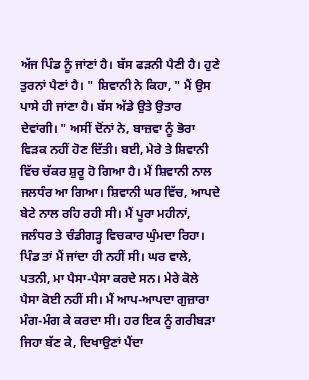ਅੱਜ ਪਿੰਡ ਨੂੰ ਜਾਂਣਾਂ ਹੈ। ਬੱਸ ਫੜਨੀ ਪੈਣੀ ਹੈ। ਹੁਣੇ ਤੁਰਨਾਂ ਪੈਣਾਂ ਹੈ। " ਸ਼ਿਵਾਨੀ ਨੇ ਕਿਹਾ, " ਮੈਂ ਉਸ ਪਾਸੇ ਹੀ ਜਾਂਣਾ ਹੈ। ਬੱਸ ਅੱਡੇ ਉਤੇ ਉਤਾਰ ਦੇਵਾਂਗੀ। " ਅਸੀਂ ਦੋਂਨਾਂ ਨੇ, ਬਾਜ਼ਵਾ ਨੂੰ ਭੋਰਾ ਵਿੜਕ ਨਹੀਂ ਹੋਣ ਦਿੱਤੀ। ਬਈ, ਮੇਰੇ ਤੇ ਸ਼ਿਵਾਨੀ ਵਿੱਚ ਚੱਕਰ ਸ਼ੁਰੂ ਹੋ ਗਿਆ ਹੈ। ਮੈਂ ਸ਼ਿਵਾਨੀ ਨਾਲ ਜਲਧੰਰ ਆ ਗਿਆ। ਸ਼ਿਵਾਨੀ ਘਰ ਵਿੱਚ, ਆਪਦੇ ਬੇਟੇ ਨਾਲ ਰਹਿ ਰਹੀ ਸੀ। ਮੈਂ ਪੂਰਾ ਮਹੀਨਾਂ, ਜਲੰਧਰ ਤੇ ਚੰਡੀਗੜ੍ਹ ਵਿਚਕਾਰ ਘੁੰਮਦਾ ਰਿਹਾ। ਪਿੰਡ ਤਾਂ ਮੈਂ ਜਾਂਦਾ ਹੀ ਨਹੀਂ ਸੀ। ਘਰ ਵਾਲੇ, ਪਤਨੀ, ਮਾ ਪੈਸਾ-ਪੈਸਾ ਕਰਦੇ ਸਨ। ਮੇਰੇ ਕੋਲੇ ਪੈਸਾ ਕੋਈ ਨਹੀਂ ਸੀ। ਮੈਂ ਆਪ-ਆਪਦਾ ਗੁਜ਼ਾਰਾ ਮੰਗ-ਮੰਗ ਕੇ ਕਰਦਾ ਸੀ। ਹਰ ਇਕ ਨੂੰ ਗਰੀਬੜਾ ਜਿਹਾ ਬੱਣ ਕੇ, ਦਿਖਾਉਣਾਂ ਪੈਂਦਾ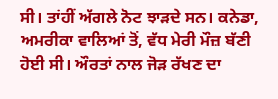ਸੀ। ਤਾਂਹੀਂ ਅੱਗਲੇ ਨੋਟ ਝਾੜਦੇ ਸਨ। ਕਨੇਡਾ, ਅਮਰੀਕਾ ਵਾਲਿਆਂ ਤੋਂ, ਵੱਧ ਮੇਰੀ ਮੌਜ਼ ਬੱਣੀ ਹੋਈ ਸੀ। ਔਰਤਾਂ ਨਾਲ ਜੋੜ ਰੱਖਣ ਦਾ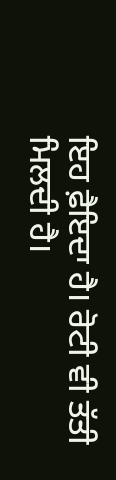ਇਹ ਫ਼ੈਇਦਾ ਹੈ। ਰੋਟੀ ਵੀ ਤੱਤੀ ਮਿਲਦੀ ਹੈ।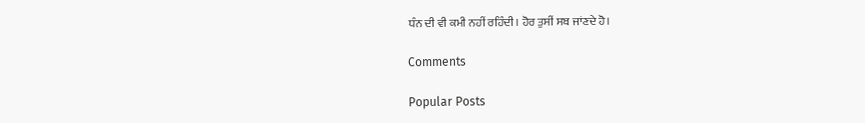ਧੰਨ ਦੀ ਵੀ ਕਮੀ ਨਹੀਂ ਰਹਿੰਦੀ। ਹੋਰ ਤੁਸੀਂ ਸਬ ਜਾਂਣਦੇ ਹੋ।

Comments

Popular Posts